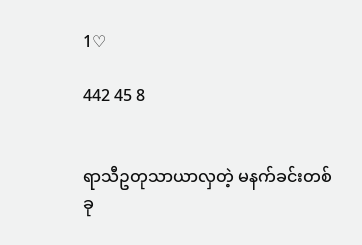1♡

442 45 8


ရာသီဥတုသာယာလှတဲ့ မနက်ခင်းတစ်ခု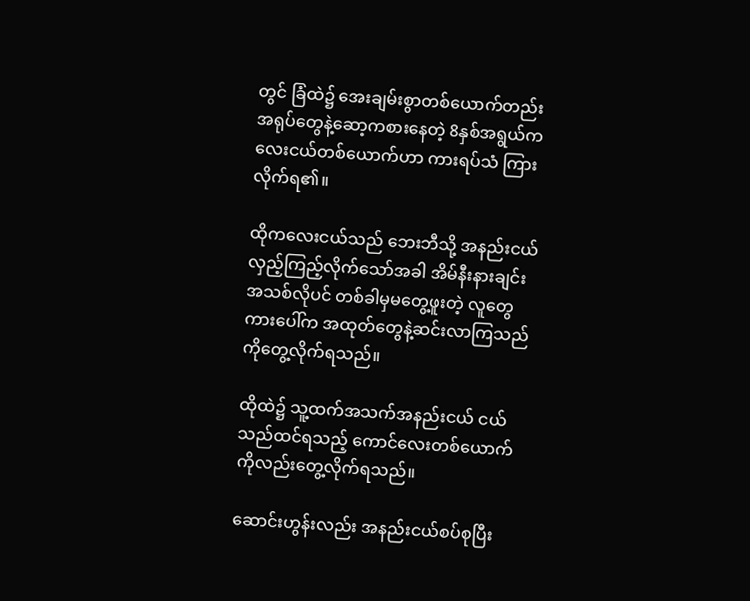တွင် ခြံထဲ၌ အေးချမ်းစွာတစ်ယောက်တည်း အရုပ်တွေနဲ့‌ဆော့ကစားနေတဲ့ 8နှစ်အရွယ်ကလေးငယ်တစ်ယောက်ဟာ ကားရပ်သံ ကြားလိုက်ရ၏။

ထိုကလေးငယ်သည် ဘေးဘီသို့ အနည်းငယ် လှည့်ကြည့်လိုက်သော်အခါ အိမ်နီးနားချင်းအသစ်လိုပင် တစ်ခါမှမတွေ့ဖူးတဲ့ လူတွေကားပေါ်က အထုတ်တွေနဲ့ဆင်းလာကြသည်ကိုတွေ့လိုက်ရသည်။

ထိုထဲ၌ သူ့ထက်အသက်အနည်းငယ် ငယ်သည်ထင်ရသည့် ကောင်လေးတစ်ယောက်ကိုလည်း‌တွေ့လိုက်ရသည်။

ဆောင်းဟွန်းလည်း အနည်းငယ်စပ်စုပြီး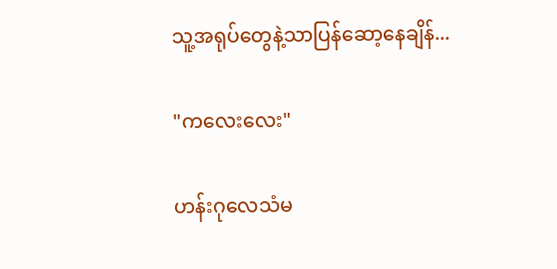သူ့အရုပ်တွေနဲ့သာပြန်ဆော့နေချိန်...

"ကလေးလေး"

ဟန်းဂုလေသံမ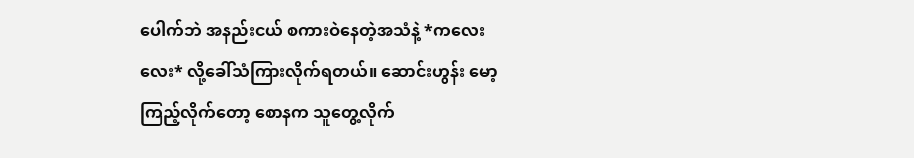ပေါက်ဘဲ အနည်းငယ် စကားဝဲနေတဲ့အသံနဲ့ *ကလေးလေး* လို့ခေါ်သံကြားလိုက်ရတယ်။ ဆောင်းဟွန်း မော့ကြည့်လိုက်တော့ စောနက သူတွေ့လိုက်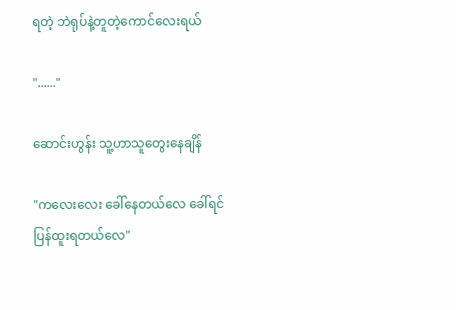ရတဲ့ ဘဲရုပ်နဲ့တူတဲ့ကောင်လေးရယ်

"......"

ဆောင်းဟွန်း သူ့ဟာသူတွေးနေချိန်

"ကလေးလေး ခေါ်နေတယ်လေ ခေါ်ရင်ပြန်ထူးရတယ်လေ"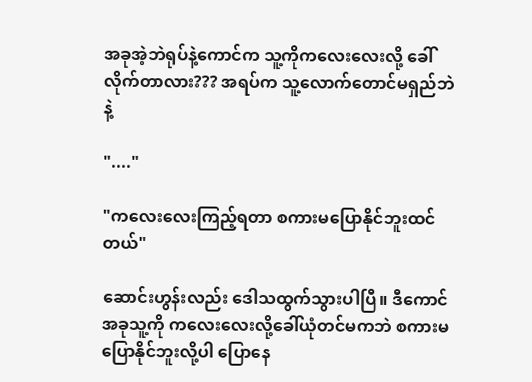အခုအဲ့ဘဲရုပ်နဲ့ကောင်က သူ့ကိုကလေးလေးလို့ ခေါ်လိုက်တာလား??? အရပ်က သူ့လောက်တောင်မရှည်ဘဲနဲ့

"...."

"ကလေးလေးကြည့်ရတာ စကားမပြောနိုင်ဘူးထင်တယ်"

ဆောင်းဟွန်းလည်း ဒေါသထွက်သွားပါပြီ။ ဒီကောင် အခုသူ့ကို ကလေးလေးလို့ခေါ်ယုံတင်မကဘဲ စကားမပြောနိုင်ဘူးလို့ပါ ပြောနေ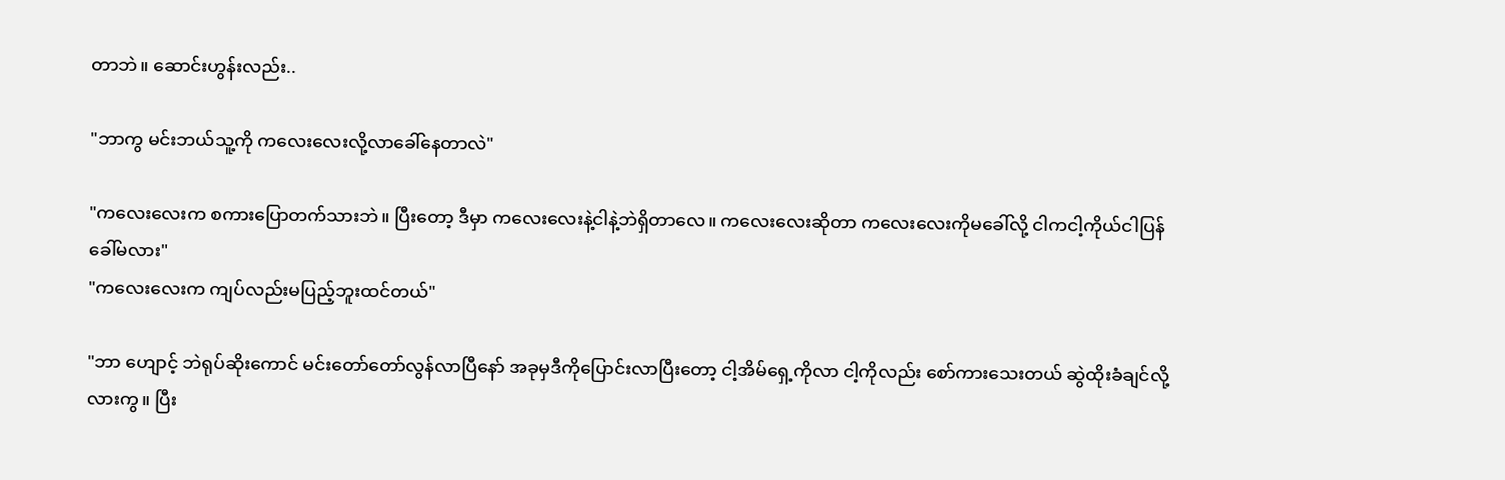တာဘဲ။ ‌ဆောင်းဟွန်းလည်း..

"ဘာကွ မင်းဘယ်သူ့ကို ကလေးလေးလို့လာခေါ်နေတာလဲ"

"ကလေးလေးက စကားပြောတက်သားဘဲ။ ပြီးတော့ ဒီမှာ ကလေးလေးနဲ့ငါနဲ့ဘဲရှိတာလေ။ ကလေးလေးဆိုတာ ကလေးလေးကိုမခေါ်လို့ ငါကငါ့ကိုယ်ငါပြန်ခေါ်မလား"
"ကလေးလေးက ကျပ်လည်းမပြည့်ဘူးထင်တယ်"

"ဘာ ဟျောင့် ဘဲရုပ်ဆိုးကောင် မင်းတော်တော်လွန်လာပြီနော် အခုမှဒီကိုပြောင်းလာပြီးတော့ ငါ့အိမ်‌ရှေ့ကိုလာ ငါ့ကိုလည်း စော်ကားသေးတယ် ဆွဲထိုးခံချင်လို့လားကွ။ ပြီး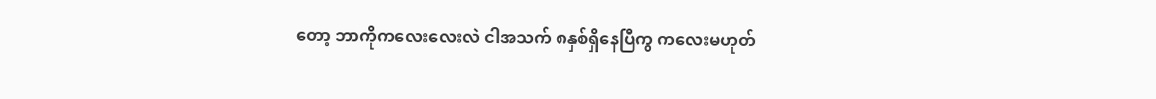တော့ ဘာကိုကလေးလေးလဲ ငါအသက် ၈နှစ်ရှိနေပြီကွ ကလေးမဟုတ်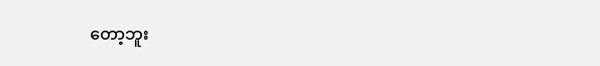တော့ဘူး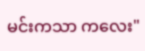မင်းကသာ ကလေး"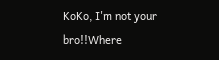KoKo, I'm not your bro!!Where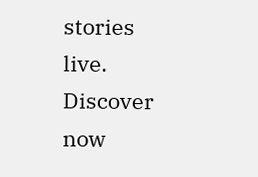stories live. Discover now